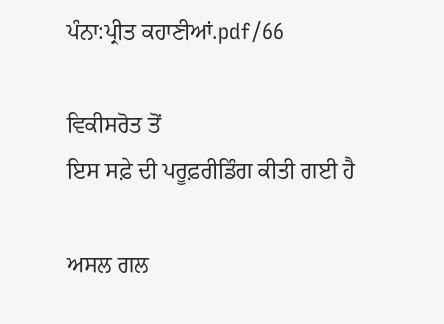ਪੰਨਾ:ਪ੍ਰੀਤ ਕਹਾਣੀਆਂ.pdf/66

ਵਿਕੀਸਰੋਤ ਤੋਂ
ਇਸ ਸਫ਼ੇ ਦੀ ਪਰੂਫ਼ਰੀਡਿੰਗ ਕੀਤੀ ਗਈ ਹੈ

ਅਸਲ ਗਲ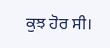ਕੁਝ ਹੋਰ ਸੀ।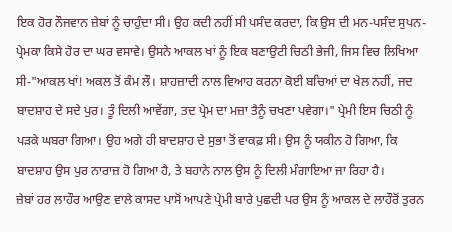ਇਕ ਹੋਰ ਨੌਜਵਾਨ ਜ਼ੇਬਾਂ ਨੂੰ ਚਾਹੁੰਦਾ ਸੀ। ਉਹ ਕਦੀ ਨਹੀਂ ਸੀ ਪਸੰਦ ਕਰਦਾ, ਕਿ ਉਸ ਦੀ ਮਨ-ਪਸੰਦ ਸੁਪਨ-ਪ੍ਰੇਮਕਾ ਕਿਸੇ ਹੋਰ ਦਾ ਘਰ ਵਸਾਵੇ। ਉਸਨੇ ਆਕਲ ਖਾਂ ਨੂੰ ਇਕ ਬਣਾਉਟੀ ਚਿਠੀ ਭੇਜੀ, ਜਿਸ ਵਿਚ ਲਿਖਿਆ ਸੀ-"ਆਕਲ ਖਾਂ! ਅਕਲ ਤੋਂ ਕੰਮ ਲੌ। ਸ਼ਾਹਜ਼ਾਦੀ ਨਾਲ ਵਿਆਹ ਕਰਨਾ ਕੋਈ ਬਚਿਆਂ ਦਾ ਖੇਲ ਨਹੀਂ, ਜਦ ਬਾਦਸ਼ਾਹ ਦੇ ਸਦੇ ਪੁਰ। ਤੂੰ ਦਿਲੀ ਆਵੇਂਗਾ, ਤਦ ਪ੍ਰੇਮ ਦਾ ਮਜ਼ਾ ਤੈਨੂੰ ਚਖਣਾ ਪਵੇਗਾ।" ਪ੍ਰੇਮੀ ਇਸ ਚਿਠੀ ਨੂੰ ਪੜਕੇ ਘਬਰਾ ਗਿਆ। ਉਹ ਅਗੇ ਹੀ ਬਾਦਸ਼ਾਹ ਦੇ ਸੁਭਾ ਤੋਂ ਵਾਕਫ਼ ਸੀ। ਉਸ ਨੂੰ ਯਕੀਨ ਹੋ ਗਿਆ, ਕਿ ਬਾਦਸ਼ਾਹ ਉਸ ਪੁਰ ਨਾਰਾਜ਼ ਹੋ ਗਿਆ ਹੈ, ਤੇ ਬਹਾਨੇ ਨਾਲ ਉਸ ਨੂੰ ਦਿਲੀ ਮੰਗਾਇਆ ਜਾ ਰਿਹਾ ਹੈ।
ਜ਼ੇਬਾਂ ਹਰ ਲਾਹੌਰ ਆਉਣ ਵਾਲੇ ਕਾਸਦ ਪਾਸੋਂ ਆਪਣੇ ਪ੍ਰੇਮੀ ਬਾਰੇ ਪੁਛਦੀ ਪਰ ਉਸ ਨੂੰ ਆਕਲ ਦੇ ਲਾਹੌਰੋਂ ਤੁਰਨ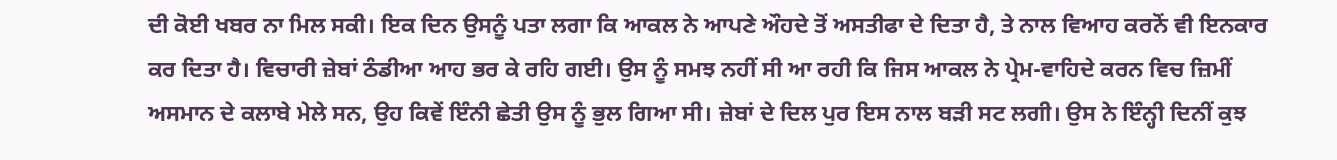ਦੀ ਕੋਈ ਖਬਰ ਨਾ ਮਿਲ ਸਕੀ। ਇਕ ਦਿਨ ਉਸਨੂੰ ਪਤਾ ਲਗਾ ਕਿ ਆਕਲ ਨੇ ਆਪਣੇ ਔਹਦੇ ਤੋਂ ਅਸਤੀਫਾ ਦੇ ਦਿਤਾ ਹੈ, ਤੇ ਨਾਲ ਵਿਆਹ ਕਰਨੋਂ ਵੀ ਇਨਕਾਰ ਕਰ ਦਿਤਾ ਹੈ। ਵਿਚਾਰੀ ਜ਼ੇਬਾਂ ਠੰਡੀਆ ਆਹ ਭਰ ਕੇ ਰਹਿ ਗਈ। ਉਸ ਨੂੰ ਸਮਝ ਨਹੀਂ ਸੀ ਆ ਰਹੀ ਕਿ ਜਿਸ ਆਕਲ ਨੇ ਪ੍ਰੇਮ-ਵਾਹਿਦੇ ਕਰਨ ਵਿਚ ਜ਼ਿਮੀਂ ਅਸਮਾਨ ਦੇ ਕਲਾਬੇ ਮੇਲੇ ਸਨ, ਉਹ ਕਿਵੇਂ ਇੰਨੀ ਛੇਤੀ ਉਸ ਨੂੰ ਭੁਲ ਗਿਆ ਸੀ। ਜ਼ੇਬਾਂ ਦੇ ਦਿਲ ਪੁਰ ਇਸ ਨਾਲ ਬੜੀ ਸਟ ਲਗੀ। ਉਸ ਨੇ ਇੰਨ੍ਹੀ ਦਿਨੀਂ ਕੁਝ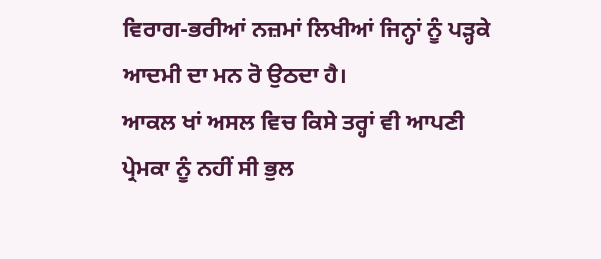ਵਿਰਾਗ-ਭਰੀਆਂ ਨਜ਼ਮਾਂ ਲਿਖੀਆਂ ਜਿਨ੍ਹਾਂ ਨੂੰ ਪੜ੍ਹਕੇ ਆਦਮੀ ਦਾ ਮਨ ਰੋ ਉਠਦਾ ਹੈ।
ਆਕਲ ਖਾਂ ਅਸਲ ਵਿਚ ਕਿਸੇ ਤਰ੍ਹਾਂ ਵੀ ਆਪਣੀ ਪ੍ਰੇਮਕਾ ਨੂੰ ਨਹੀਂ ਸੀ ਭੁਲ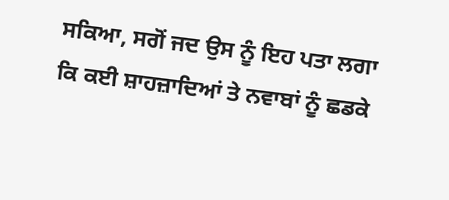ਸਕਿਆ, ਸਗੋਂ ਜਦ ਉਸ ਨੂੰ ਇਹ ਪਤਾ ਲਗਾ ਕਿ ਕਈ ਸ਼ਾਹਜ਼ਾਦਿਆਂ ਤੇ ਨਵਾਬਾਂ ਨੂੰ ਛਡਕੇ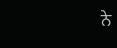ਨੇ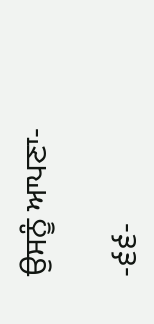ਉਸਨੂੰ ਆਪਣਾ-

-੬੬-